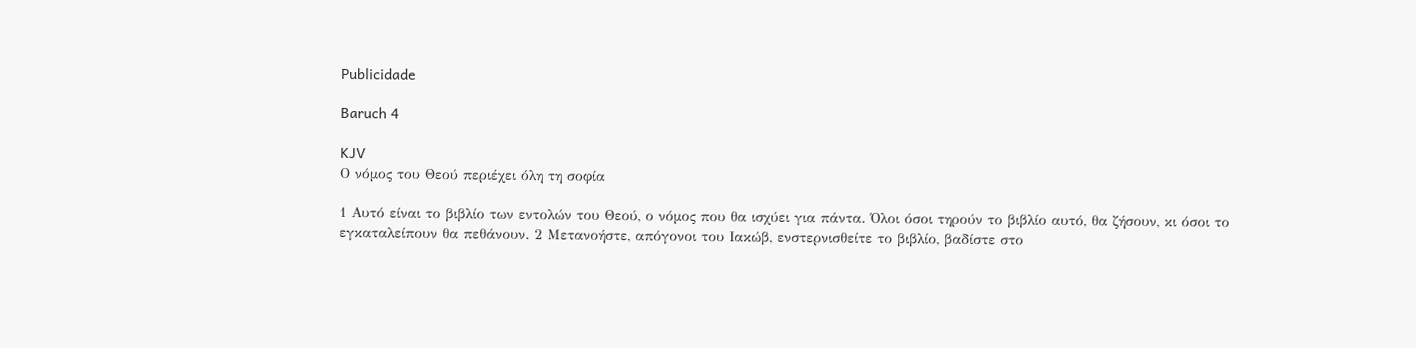Publicidade

Baruch 4

KJV
Ο νόμος του Θεού περιέχει όλη τη σοφία

1 Αυτό είναι το βιβλίο των εντολών του Θεού, ο νόμος που θα ισχύει για πάντα. Όλοι όσοι τηρούν το βιβλίο αυτό, θα ζήσουν, κι όσοι το εγκαταλείπουν θα πεθάνουν. 2 Μετανοήστε, απόγονοι του Ιακώβ, ενστερνισθείτε το βιβλίο, βαδίστε στο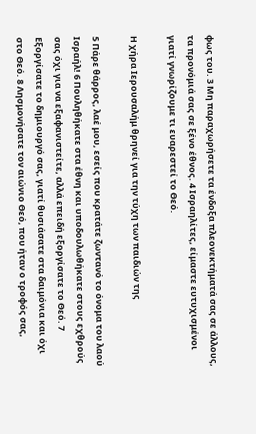φως του. 3 Μη παραχωρήσετε τα ένδοξα πλεονεκτήματά σας σε άλλους, τα προνόμιά σας σε ξένο έθνος. 4 Ισραηλίτες, είμαστε ευτυχισμένοι γιατί γνωρίζουμε τι ευαρεστεί το Θεό.

Η χήρα Ιερουσαλήμ θρηνεί για την τύχη των παιδιών της

5 Πάρε θάρρος, λαέ μου, εσείς που κρατάτε ζωντανό το όνομα του λαού Ισραήλ! 6 Πουληθήκατε στα έθνη και υποδουλωθήκατε στους εχθρούς σας όχι για να εξαφανιστείτε, αλλά επειδή εξοργίσατε το Θεό. 7 Εξοργίσατε το δημιουργό σας, γιατί θυσιάσατε στα δαιμόνια και όχι στο Θεό. 8 Λησμονήσατε τον αιώνιο Θεό, που ήταν ο τροφός σας,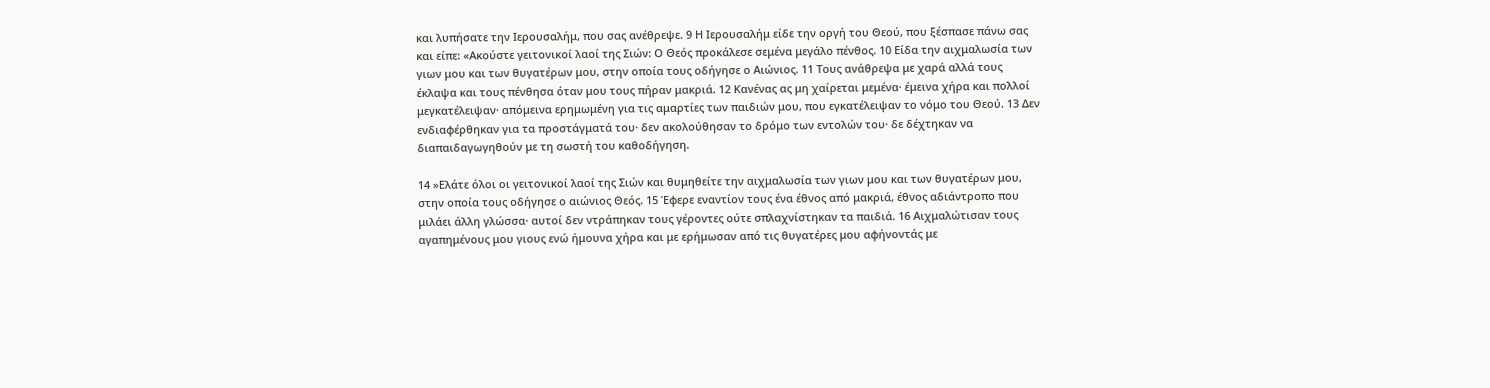και λυπήσατε την Ιερουσαλήμ, που σας ανέθρεψε. 9 Η Ιερουσαλήμ είδε την οργή του Θεού, που ξέσπασε πάνω σας και είπε: «Ακούστε γειτονικοί λαοί της Σιών: Ο Θεός προκάλεσε σεμένα μεγάλο πένθος. 10 Είδα την αιχμαλωσία των γιων μου και των θυγατέρων μου, στην οποία τους οδήγησε ο Αιώνιος. 11 Τους ανάθρεψα με χαρά αλλά τους έκλαψα και τους πένθησα όταν μου τους πήραν μακριά. 12 Κανένας ας μη χαίρεται μεμένα· έμεινα χήρα και πολλοί μεγκατέλειψαν· απόμεινα ερημωμένη για τις αμαρτίες των παιδιών μου, που εγκατέλειψαν το νόμο του Θεού. 13 Δεν ενδιαφέρθηκαν για τα προστάγματά του· δεν ακολούθησαν το δρόμο των εντολών του· δε δέχτηκαν να διαπαιδαγωγηθούν με τη σωστή του καθοδήγηση.

14 »Ελάτε όλοι οι γειτονικοί λαοί της Σιών και θυμηθείτε την αιχμαλωσία των γιων μου και των θυγατέρων μου, στην οποία τους οδήγησε ο αιώνιος Θεός. 15 Έφερε εναντίον τους ένα έθνος από μακριά, έθνος αδιάντροπο που μιλάει άλλη γλώσσα· αυτοί δεν ντράπηκαν τους γέροντες ούτε σπλαχνίστηκαν τα παιδιά. 16 Αιχμαλώτισαν τους αγαπημένους μου γιους ενώ ήμουνα χήρα και με ερήμωσαν από τις θυγατέρες μου αφήνοντάς με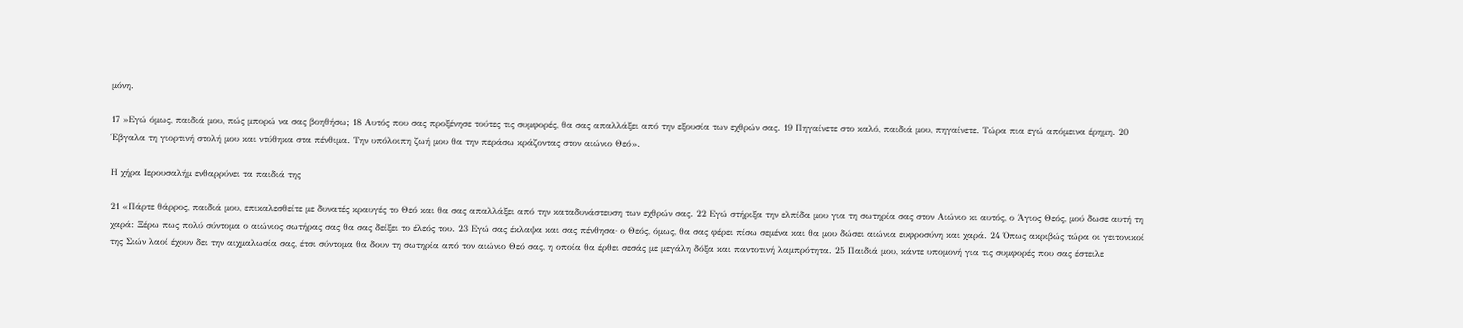μόνη.

17 »Εγώ όμως, παιδιά μου, πώς μπορώ να σας βοηθήσω; 18 Αυτός που σας προξένησε τούτες τις συμφορές, θα σας απαλλάξει από την εξουσία των εχθρών σας. 19 Πηγαίνετε στο καλό, παιδιά μου, πηγαίνετε. Τώρα πια εγώ απόμεινα έρημη. 20 Έβγαλα τη γιορτινή στολή μου και ντύθηκα στα πένθιμα. Την υπόλοιπη ζωή μου θα την περάσω κράζοντας στον αιώνιο Θεό».

Η χήρα Ιερουσαλήμ ενθαρρύνει τα παιδιά της

21 «Πάρτε θάρρος, παιδιά μου, επικαλεσθείτε με δυνατές κραυγές το Θεό και θα σας απαλλάξει από την καταδυνάστευση των εχθρών σας. 22 Εγώ στήριξα την ελπίδα μου για τη σωτηρία σας στον Αιώνιο κι αυτός, ο Άγιος Θεός, μού δωσε αυτή τη χαρά: Ξέρω πως πολύ σύντομα ο αιώνιος σωτήρας σας θα σας δείξει το έλεός του. 23 Εγώ σας έκλαψα και σας πένθησα· ο Θεός, όμως, θα σας φέρει πίσω σεμένα και θα μου δώσει αιώνια ευφροσύνη και χαρά. 24 Όπως ακριβώς τώρα οι γειτονικοί της Σιών λαοί έχουν δει την αιχμαλωσία σας, έτσι σύντομα θα δουν τη σωτηρία από τον αιώνιο Θεό σας, η οποία θα έρθει σεσάς με μεγάλη δόξα και παντοτινή λαμπρότητα. 25 Παιδιά μου, κάντε υπομονή για τις συμφορές που σας έστειλε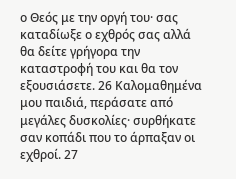ο Θεός με την οργή του· σας καταδίωξε ο εχθρός σας αλλά θα δείτε γρήγορα την καταστροφή του και θα τον εξουσιάσετε. 26 Καλομαθημένα μου παιδιά, περάσατε από μεγάλες δυσκολίες· συρθήκατε σαν κοπάδι που το άρπαξαν οι εχθροί. 27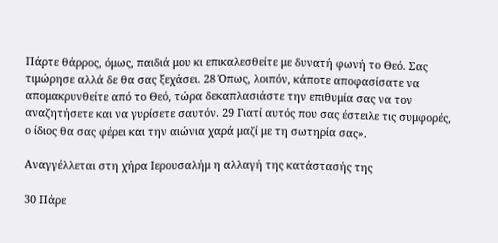Πάρτε θάρρος, όμως, παιδιά μου κι επικαλεσθείτε με δυνατή φωνή το Θεό. Σας τιμώρησε αλλά δε θα σας ξεχάσει. 28 Όπως, λοιπόν, κάποτε αποφασίσατε να απομακρυνθείτε από το Θεό, τώρα δεκαπλασιάστε την επιθυμία σας να τον αναζητήσετε και να γυρίσετε σαυτόν. 29 Γιατί αυτός που σας έστειλε τις συμφορές, ο ίδιος θα σας φέρει και την αιώνια χαρά μαζί με τη σωτηρία σας».

Αναγγέλλεται στη χήρα Ιερουσαλήμ η αλλαγή της κατάστασής της

30 Πάρε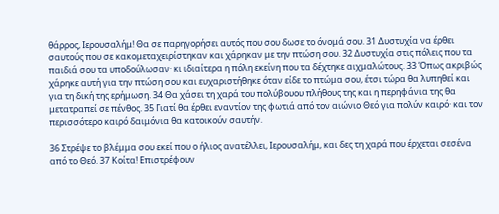θάρρος, Ιερουσαλήμ! Θα σε παρηγορήσει αυτός που σου δωσε το όνομά σου. 31 Δυστυχία να έρθει σαυτούς που σε κακομεταχειρίστηκαν και χάρηκαν με την πτώση σου. 32 Δυστυχία στις πόλεις που τα παιδιά σου τα υποδούλωσαν· κι ιδιαίτερα η πόλη εκείνη που τα δέχτηκε αιχμαλώτους. 33 Όπως ακριβώς χάρηκε αυτή για την πτώση σου και ευχαριστήθηκε όταν είδε το πτώμα σου, έτσι τώρα θα λυπηθεί και για τη δική της ερήμωση. 34 Θα χάσει τη χαρά του πολύβουου πλήθους της και η περηφάνια της θα μετατραπεί σε πένθος. 35 Γιατί θα έρθει εναντίον της φωτιά από τον αιώνιο Θεό για πολύν καιρό· και τον περισσότερο καιρό δαιμόνια θα κατοικούν σαυτήν.

36 Στρέψε το βλέμμα σου εκεί που ο ήλιος ανατέλλει, Ιερουσαλήμ, και δες τη χαρά που έρχεται σεσένα από το Θεό. 37 Κοίτα! Επιστρέφουν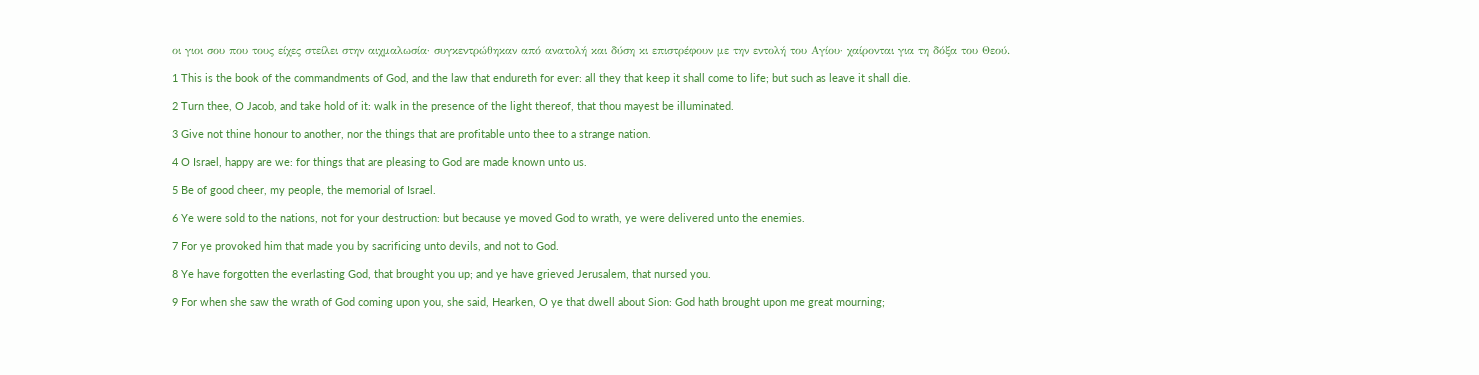οι γιοι σου που τους είχες στείλει στην αιχμαλωσία· συγκεντρώθηκαν από ανατολή και δύση κι επιστρέφουν με την εντολή του Αγίου· χαίρονται για τη δόξα του Θεού.

1 This is the book of the commandments of God, and the law that endureth for ever: all they that keep it shall come to life; but such as leave it shall die.

2 Turn thee, O Jacob, and take hold of it: walk in the presence of the light thereof, that thou mayest be illuminated.

3 Give not thine honour to another, nor the things that are profitable unto thee to a strange nation.

4 O Israel, happy are we: for things that are pleasing to God are made known unto us.

5 Be of good cheer, my people, the memorial of Israel.

6 Ye were sold to the nations, not for your destruction: but because ye moved God to wrath, ye were delivered unto the enemies.

7 For ye provoked him that made you by sacrificing unto devils, and not to God.

8 Ye have forgotten the everlasting God, that brought you up; and ye have grieved Jerusalem, that nursed you.

9 For when she saw the wrath of God coming upon you, she said, Hearken, O ye that dwell about Sion: God hath brought upon me great mourning;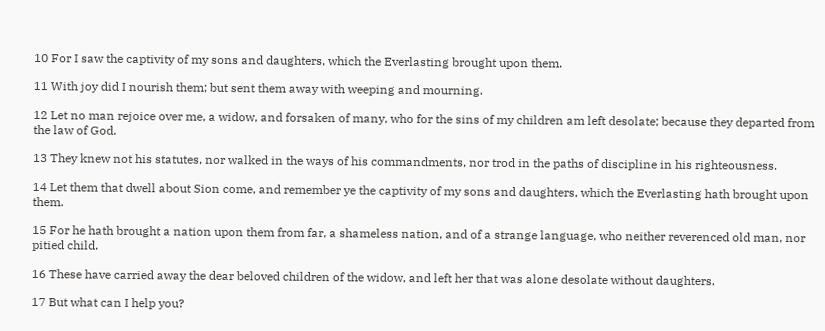10 For I saw the captivity of my sons and daughters, which the Everlasting brought upon them.

11 With joy did I nourish them; but sent them away with weeping and mourning.

12 Let no man rejoice over me, a widow, and forsaken of many, who for the sins of my children am left desolate; because they departed from the law of God.

13 They knew not his statutes, nor walked in the ways of his commandments, nor trod in the paths of discipline in his righteousness.

14 Let them that dwell about Sion come, and remember ye the captivity of my sons and daughters, which the Everlasting hath brought upon them.

15 For he hath brought a nation upon them from far, a shameless nation, and of a strange language, who neither reverenced old man, nor pitied child.

16 These have carried away the dear beloved children of the widow, and left her that was alone desolate without daughters.

17 But what can I help you?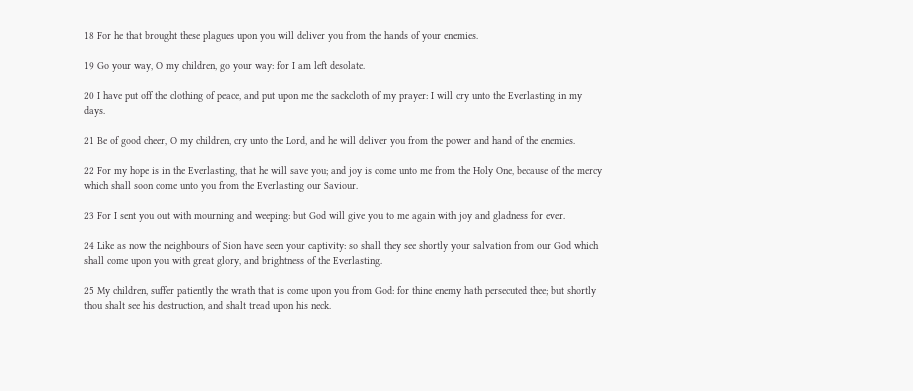18 For he that brought these plagues upon you will deliver you from the hands of your enemies.

19 Go your way, O my children, go your way: for I am left desolate.

20 I have put off the clothing of peace, and put upon me the sackcloth of my prayer: I will cry unto the Everlasting in my days.

21 Be of good cheer, O my children, cry unto the Lord, and he will deliver you from the power and hand of the enemies.

22 For my hope is in the Everlasting, that he will save you; and joy is come unto me from the Holy One, because of the mercy which shall soon come unto you from the Everlasting our Saviour.

23 For I sent you out with mourning and weeping: but God will give you to me again with joy and gladness for ever.

24 Like as now the neighbours of Sion have seen your captivity: so shall they see shortly your salvation from our God which shall come upon you with great glory, and brightness of the Everlasting.

25 My children, suffer patiently the wrath that is come upon you from God: for thine enemy hath persecuted thee; but shortly thou shalt see his destruction, and shalt tread upon his neck.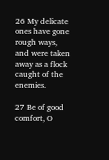26 My delicate ones have gone rough ways, and were taken away as a flock caught of the enemies.

27 Be of good comfort, O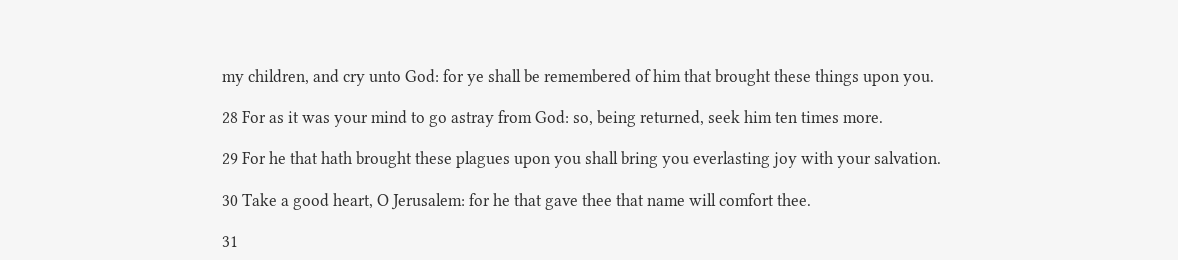my children, and cry unto God: for ye shall be remembered of him that brought these things upon you.

28 For as it was your mind to go astray from God: so, being returned, seek him ten times more.

29 For he that hath brought these plagues upon you shall bring you everlasting joy with your salvation.

30 Take a good heart, O Jerusalem: for he that gave thee that name will comfort thee.

31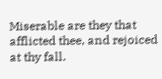Miserable are they that afflicted thee, and rejoiced at thy fall.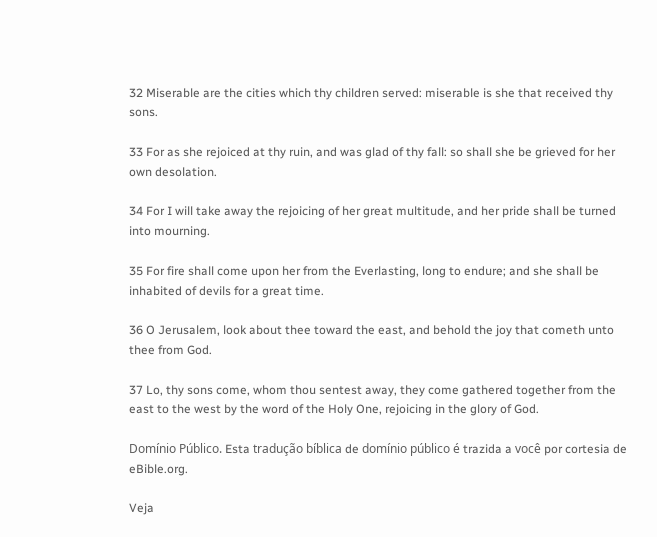32 Miserable are the cities which thy children served: miserable is she that received thy sons.

33 For as she rejoiced at thy ruin, and was glad of thy fall: so shall she be grieved for her own desolation.

34 For I will take away the rejoicing of her great multitude, and her pride shall be turned into mourning.

35 For fire shall come upon her from the Everlasting, long to endure; and she shall be inhabited of devils for a great time.

36 O Jerusalem, look about thee toward the east, and behold the joy that cometh unto thee from God.

37 Lo, thy sons come, whom thou sentest away, they come gathered together from the east to the west by the word of the Holy One, rejoicing in the glory of God.

Domínio Público. Esta tradução bíblica de domínio público é trazida a você por cortesia de eBible.org.

Veja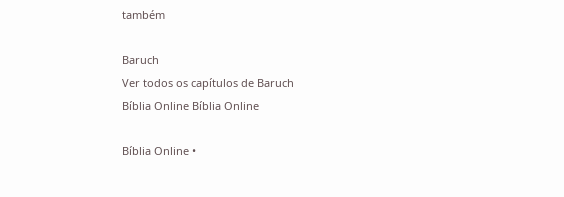também

Baruch
Ver todos os capítulos de Baruch
Bíblia Online Bíblia Online

Bíblia Online •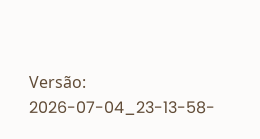Versão: 2026-07-04_23-13-58-